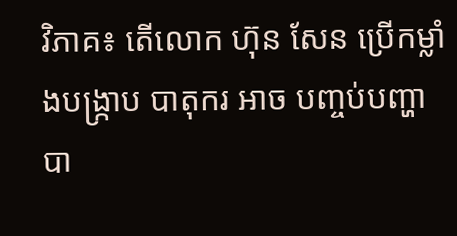វិភាគ៖ តើលោក ហ៊ុន សែន ប្រើកម្លាំងបង្ក្រាប បាតុករ អាច បញ្ចប់បញ្ហា បា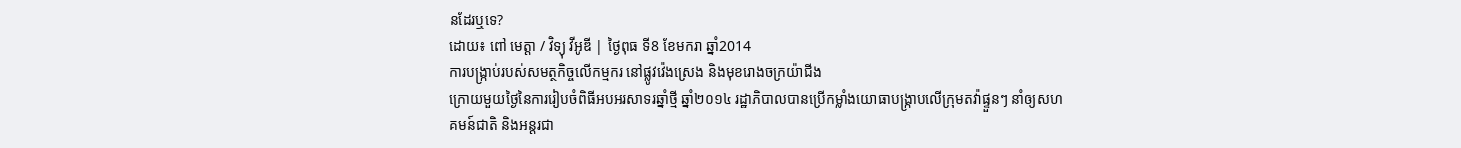នដែរឬទេ?
ដោយ៖ ពៅ មេត្ដា / វិទ្យុ វីអូឌី | ថ្ងៃពុធ ទី8 ខែមករា ឆ្នាំ2014
ការបង្រ្កាប់របស់សមត្ថកិច្ចលើកម្មករ នៅផ្លូវវ៉េងស្រេង និងមុខរោងចក្រយ៉ាជីង
ក្រោយមួយថ្ងៃនៃការរៀបចំពិធីអបអរសាទរឆ្នាំថ្មី ឆ្នាំ២០១៤ រដ្ឋាភិបាលបានប្រើកម្លាំងយោធាបង្ក្រាបលើក្រុមតវ៉ាផ្ទួនៗ នាំឲ្យសហគមន៍ជាតិ និងអន្តរជា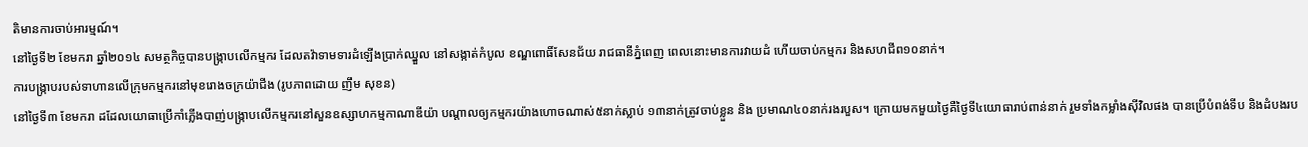តិមានការចាប់អារម្មណ៍។
នៅថ្ងៃទី២ ខែមករា ឆ្នាំ២០១៤ សមត្ថកិច្ចបានបង្ក្រាបលើកម្មករ ដែលតវ៉ាទាមទារដំឡើងប្រាក់ឈ្នួល នៅសង្កាត់កំបូល ខណ្ឌពោធិ៍សែនជ័យ រាជធានីភ្នំពេញ ពេលនោះមានការវាយដំ ហើយចាប់កម្មករ និងសហជីព១០នាក់។
ការបង្ក្រាបរបស់ទាហានលើក្រុមកម្មករនៅមុខរោងចក្រយ៉ាជីង (រូបភាពដោយ ញឹម សុខន)
នៅថ្ងៃទី៣ ខែមករា ដដែលយោធាប្រើកាំភ្លើងបាញ់បង្ក្រាបលើកម្មករនៅសួនឧស្សាហកម្មកាណាឌីយ៉ា បណ្តាលឲ្យកម្មករយ៉ាងហោចណាស់៥នាក់ស្លាប់ ១៣នាក់ត្រូវចាប់ខ្លួន និង ប្រមាណ៤០នាក់រងរបួស។ ក្រោយមកមួយថ្ងៃគឺថ្ងៃទី៤យោធារាប់ពាន់នាក់ រួមទាំងកម្លាំងស៊ីវិលផង បានប្រើបំពង់ទីប និងដំបងរប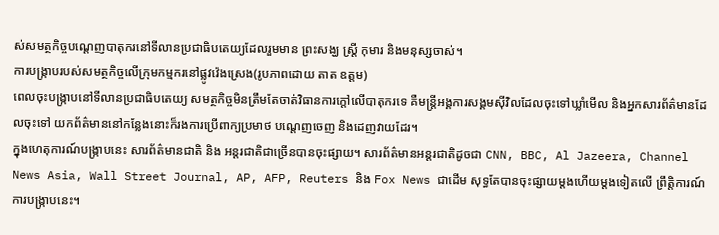ស់សមត្ថកិច្ចបណ្តេញបាតុករនៅទីលានប្រជាធិបតេយ្យដែលរួមមាន ព្រះសង្ឃ ស្ត្រី កុមារ និងមនុស្សចាស់។
ការបង្ក្រាបរបស់សមត្ថកិច្ចលើក្រុមកម្មករនៅផ្លូវវ៉េងស្រេង(រូបភាពដោយ តាត ឧត្ដម)
ពេលចុះបង្ក្រាបនៅទីលានប្រជាធិបតេយ្យ សមត្ថកិច្ចមិនត្រឹមតែចាត់វិធានការក្តៅលើបាតុករទេ គឺមន្ត្រីអង្គការសង្គមស៊ីវិលដែលចុះទៅឃ្លាំមើល និងអ្នកសារព័ត៌មានដែលចុះទៅ យកព័ត៌មាននៅកន្លែងនោះក៏រងការប្រើពាក្យប្រមាថ បណ្តេញចេញ និងដេញវាយដែរ។
ក្នុងហេតុការណ៍បង្ក្រាបនេះ សារព័ត៌មានជាតិ និង អន្តរជាតិជាច្រើនបានចុះផ្សាយ។ សារព័ត៌មានអន្តរជាតិដូចជា CNN, BBC, Al Jazeera, Channel News Asia, Wall Street Journal, AP, AFP, Reuters និង Fox News ជាដើម សុទ្ធតែបានចុះផ្សាយម្តងហើយម្តងទៀតលើ ព្រឹត្តិការណ៍ការបង្ក្រាបនេះ។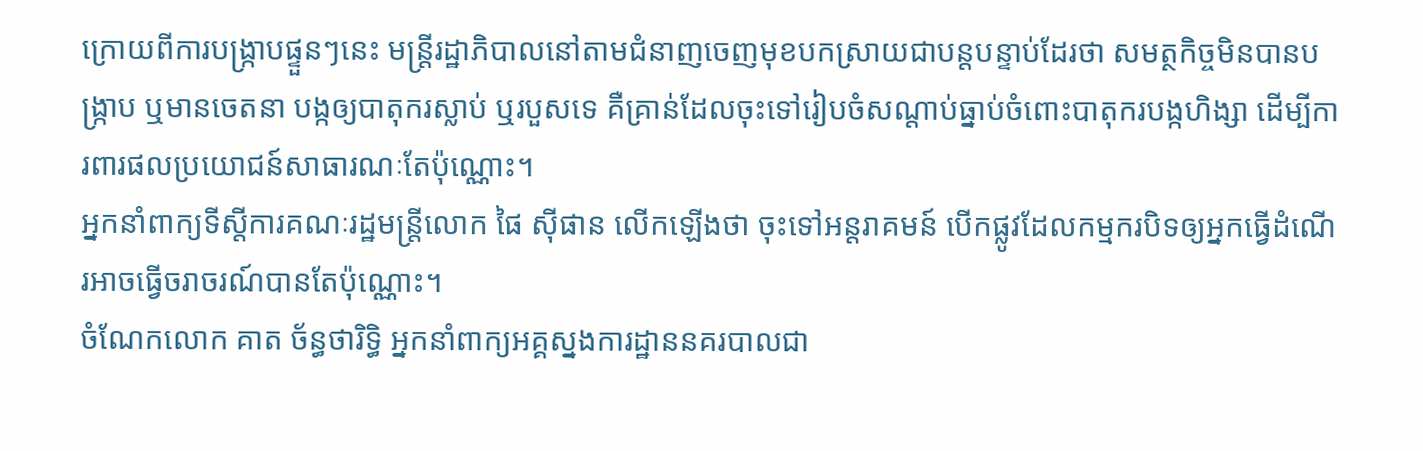ក្រោយពីការបង្ក្រាបផ្ទួនៗនេះ មន្ត្រីរដ្ឋាភិបាលនៅតាមជំនាញចេញមុខបកស្រាយជាបន្តបន្ទាប់ដែរថា សមត្ថកិច្ចមិនបានបង្ក្រាប ឬមានចេតនា បង្កឲ្យបាតុករស្លាប់ ឬរបួសទេ គឺគ្រាន់ដែលចុះទៅរៀបចំសណ្តាប់ធ្នាប់ចំពោះបាតុករបង្កហិង្សា ដើម្បីការពារផលប្រយោជន៍សាធារណៈតែប៉ុណ្ណោះ។
អ្នកនាំពាក្យទីស្តីការគណៈរដ្ឋមន្ត្រីលោក ផៃ ស៊ីផាន លើកឡើងថា ចុះទៅអន្តរាគមន៍ បើកផ្លូវដែលកម្មករបិទឲ្យអ្នកធ្វើដំណើរអាចធ្វើចរាចរណ៍បានតែប៉ុណ្ណោះ។
ចំណែកលោក គាត ច័ន្ធថារិទ្ធិ អ្នកនាំពាក្យអគ្គស្នងការដ្ឋាននគរបាលជា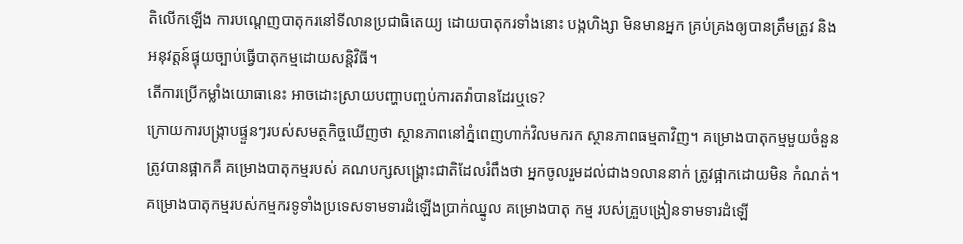តិលើកឡើង ការបណ្តេញបាតុករនៅទីលានប្រជាធិតេយ្យ ដោយបាតុករទាំងនោះ បង្កហិង្សា មិនមានអ្នក គ្រប់គ្រងឲ្យបានត្រឹមត្រូវ និងអនុវត្តន៍ផ្ទុយច្បាប់ធ្វើបាតុកម្មដោយសន្តិវិធី។
តើការប្រើកម្លាំងយោធានេះ អាចដោះស្រាយបញ្ហាបញ្ចប់ការតវ៉ាបានដែរឬទេ?
ក្រោយការបង្ក្រាបផ្ទួនៗរបស់សមត្ថកិច្ចឃើញថា ស្ថានភាពនៅភ្នំពេញហាក់វិលមករក ស្ថានភាពធម្មតាវិញ។ គម្រោងបាតុកម្មមួយចំនួនត្រូវបានផ្អាកគឺ គម្រោងបាតុកម្មរបស់ គណបក្សសង្គ្រោះជាតិដែលរំពឹងថា អ្នកចូលរួមដល់ជាង១លាននាក់ ត្រូវផ្អាកដោយមិន កំណត់។ គម្រោងបាតុកម្មរបស់កម្មករទូទាំងប្រទេសទាមទារដំឡើងប្រាក់ឈ្នូល គម្រោងបាតុ កម្ម របស់គ្រួបង្រៀនទាមទារដំឡើ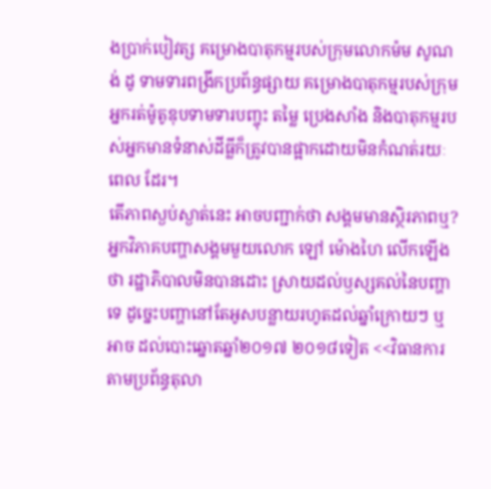ងប្រាក់បៀវត្ស គម្រោងបាតុកម្មរបស់ក្រុមលោកម៉ម សូណង់ ដូ ទាមទារពង្រីកប្រព័ន្ធផ្សាយ គម្រោងបាតុកម្មរបស់ក្រុមអ្នករត់ម៉ូតូឌុបទាមទារបញ្ចុះ តម្លៃ ប្រេងសាំង និងបាតុកម្មរបស់អ្នកមានទំនាស់ដីធ្លីក៏ត្រូវបានផ្អាកដោយមិនកំណត់រយៈ ពេល ដែរ។
តើភាពស្ងប់ស្ងាត់នេះ អាចបញ្ជាក់ថា សង្គមមានស្ថិរភាពឬ?
អ្នកវិភាគបញ្ហាសង្គមមួយលោក ឡៅ ម៉ោងហៃ លើកឡើងថា រដ្ឋាភិបាលមិនបានដោះ ស្រាយដល់ឫស្សគល់នៃបញ្ហាទេ ដូច្នេះបញ្ហានៅតែអូសបន្លាយរហូតដល់ឆ្នាំក្រោយៗ ឬអាច ដល់បោះឆ្នោតឆ្នាំ២០១៧ ២០១៨ទៀត <<វិធានការតាមប្រព័ន្ធតុលា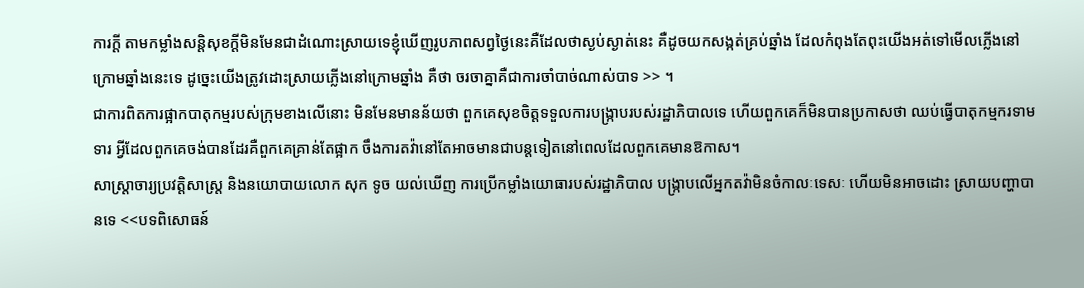ការក្ដី តាមកម្លាំងសន្ដិសុខក្ដីមិនមែនជាដំណោះស្រាយទេខ្ញុំឃើញរូបភាពសព្វថ្ងៃនេះគឺដែលថាស្ងប់ស្ងាត់នេះ គឺដូចយកសង្កត់គ្រប់ឆ្នាំង ដែលកំពុងតែពុះយើងអត់ទៅមើលភ្លើងនៅក្រោមឆ្នាំងនេះទេ ដូច្នេះយើងត្រូវដោះស្រាយភ្លើងនៅក្រោមឆ្នាំង គឺថា ចរចាគ្នាគឺជាការចាំបាច់ណាស់បាទ >> ។
ជាការពិតការផ្អាកបាតុកម្មរបស់ក្រុមខាងលើនោះ មិនមែនមានន័យថា ពួកគេសុខចិត្តទទួលការបង្ក្រាបរបស់រដ្ឋាភិបាលទេ ហើយពួកគេក៏មិនបានប្រកាសថា ឈប់ធ្វើបាតុកម្មករទាមទារ អ្វីដែលពួកគេចង់បានដែរគឺពួកគេគ្រាន់តែផ្អាក ចឹងការតវ៉ានៅតែអាចមានជាបន្តទៀតនៅពេលដែលពួកគេមានឱកាស។
សាស្ត្រាចារ្យប្រវត្តិសាស្ត្រ និងនយោបាយលោក សុក ទូច យល់ឃើញ ការប្រើកម្លាំងយោធារបស់រដ្ឋាភិបាល បង្ក្រាបលើអ្នកតវ៉ាមិនចំកាលៈទេសៈ ហើយមិនអាចដោះ ស្រាយបញ្ហាបានទេ <<បទពិសោធន៍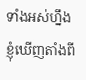ទាំងអស់ហ្នឹងខ្ញុំឃើញតាំងពី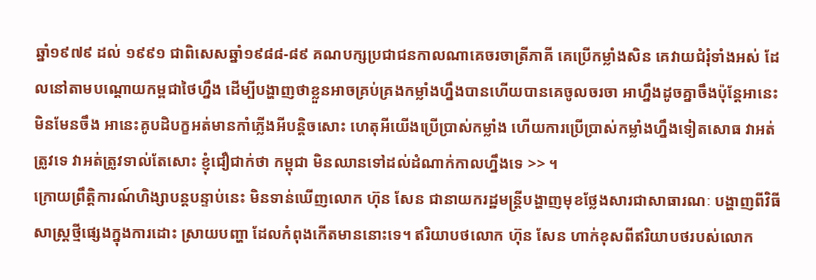ឆ្នាំ១៩៧៩ ដល់ ១៩៩១ ជាពិសេសឆ្នាំ១៩៨៨-៨៩ គណបក្សប្រជាជនកាលណាគេចរចាត្រីភាគី គេប្រើកម្លាំងសិន គេវាយជំរុំទាំងអស់ ដែលនៅតាមបណ្ដោយកម្ពជាថៃហ្នឹង ដើម្បីបង្ហាញថាខ្លួនអាចគ្រប់គ្រងកម្លាំងហ្នឹងបានហើយបានគេចូលចរចា អាហ្នឹងដូចគ្នាចឹងប៉ុន្ដែអានេះមិនមែនចឹង អានេះគូបដិបក្ខអត់មានកាំភ្លើងអីបន្ដិចសោះ ហេតុអីយើងប្រើប្រាស់កម្លាំង ហើយការប្រើប្រាស់កម្លាំងហ្នឹងទៀតសោធ វាអត់ត្រូវទេ វាអត់ត្រូវទាល់តែសោះ ខ្ញុំជឿជាក់ថា កម្ពុជា មិនឈានទៅដល់ដំណាក់កាលហ្នឹងទេ >> ។
ក្រោយព្រឹត្តិការណ៍ហិង្សាបន្តបន្ទាប់នេះ មិនទាន់ឃើញលោក ហ៊ុន សែន ជានាយករដ្ឋមន្ត្រីបង្ហាញមុខថ្លែងសារជាសាធារណៈ បង្ហាញពីវិធីសាស្ត្រថ្មីផ្សេងក្នុងការដោះ ស្រាយបញ្ហា ដែលកំពុងកើតមាននោះទេ។ ឥរិយាបថលោក ហ៊ុន សែន ហាក់ខុសពីឥរិយាបថរបស់លោក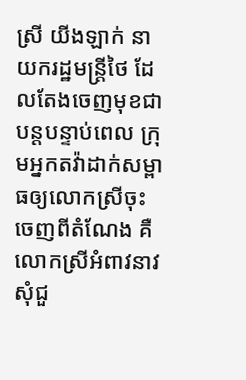ស្រី យីងឡាក់ នាយករដ្ឋមន្ត្រីថៃ ដែលតែងចេញមុខជាបន្តបន្ទាប់ពេល ក្រុមអ្នកតវ៉ាដាក់សម្ពាធឲ្យលោកស្រីចុះចេញពីតំណែង គឺលោកស្រីអំពាវនាវសុំជួ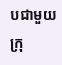បជាមួយក្រុ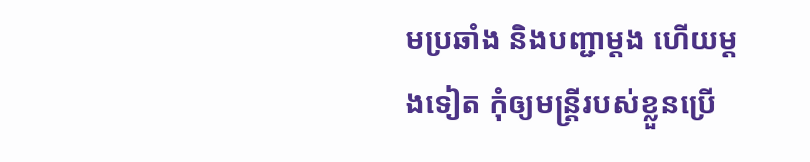មប្រឆាំង និងបញ្ជាម្តង ហើយម្តងទៀត កុំឲ្យមន្ត្រីរបស់ខ្លួនប្រើ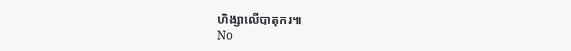ហិង្សាលើបាតុករ៕
No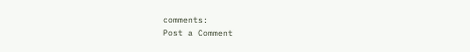comments:
Post a Comment